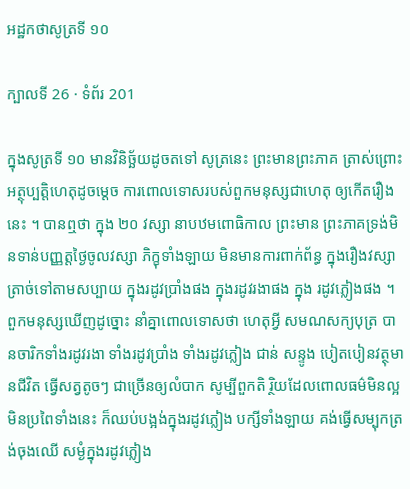អដ្ឋកថាសូត្រទី ១០

ក្បាលទី 26 · ទំព័រ 201

ក្នុងសូត្រទី ១០ មានវិនិច្ឆ័យដូចតទៅ សូត្រនេះ ព្រះមានព្រះភាគ ត្រាស់ព្រោះអត្ថុប្បត្តិហេតុដូចម្តេច ការពោលទោសរបស់ពួកមនុស្សជាហេតុ ឲ្យកើតរឿងនេះ ។ បានឮថា ក្នុង ២០ វស្សា នាបឋមពោធិកាល ព្រះមាន ព្រះភាគទ្រង់មិនទាន់បញ្ញត្តថ្ងៃចូលវស្សា ភិក្ខុទាំងឡាយ មិនមានការពាក់ព័ន្ធ ក្នុងរឿងវស្សា ត្រាច់ទៅតាមសប្បាយ ក្នុងរដូវប្រាំងផង ក្នុងរដូវរងាផង ក្នុង រដូវភ្លៀងផង ។ ពួកមនុស្សឃើញដូច្នោះ នាំគ្នាពោលទោសថា ហេតុអ្វី សមណសក្យបុត្រ បានចារិកទាំងរដូវរងា ទាំងរដូវប្រាំង ទាំងរដូវភ្លៀង ជាន់ សន្ទូង បៀតបៀនវត្ថុមានជីវិត ធ្វើសត្វតូចៗ ជាច្រើនឲ្យលំបាក សូម្បីពួកតិ រ្ថិយដែលពោលធម៌មិនល្អ មិនប្រពៃទាំងនេះ ក៏ឈប់បង្អង់ក្នុងរដូវភ្លៀង បក្សីទាំងឡាយ គង់ធ្វើសម្បុកត្រង់ចុងឈើ សម្ងំក្នុងរដូវភ្លៀង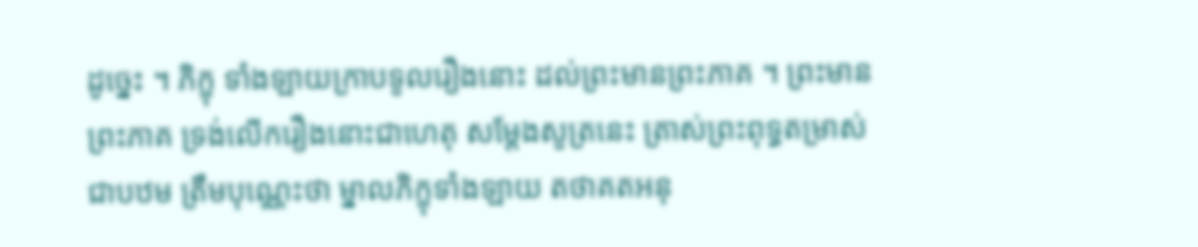ដូច្នេះ ។ ភិក្ខុ ទាំងឡាយក្រាបទូលរឿងនោះ ដល់ព្រះមានព្រះភាគ ។ ព្រះមានព្រះភាគ ទ្រង់លើករឿងនោះជាហេតុ សម្តែងសូត្រនេះ ត្រាស់ព្រះពុទ្ធតម្រាស់ជាបឋម ត្រឹមបុណ្ណេះថា ម្នាលភិក្ខុទាំងឡាយ តថាគតអនុ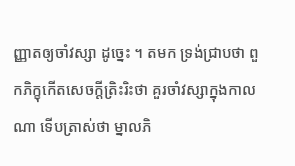ញ្ញាតឲ្យចាំវស្សា ដូច្នេះ ។ តមក ទ្រង់ជ្រាបថា ពួកភិក្ខុកើតសេចក្តីត្រិះរិះថា គួរចាំវស្សាក្នុងកាលណា ទើបត្រាស់ថា ម្នាលភិ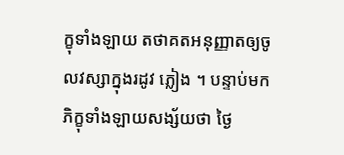ក្ខុទាំងឡាយ តថាគតអនុញ្ញាតឲ្យចូលវស្សាក្នុងរដូវ ភ្លៀង ។ បន្ទាប់មក ភិក្ខុទាំងឡាយសង្ស័យថា ថ្ងៃ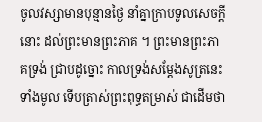ចូលវស្សាមានបុន្មានថ្ងៃ នាំគ្នាក្រាបទូលសេចក្តីនោះ ដល់ព្រះមានព្រះភាគ ។ ព្រះមានព្រះភាគទ្រង់ ជ្រាបដូច្នោះ កាលទ្រង់សម្តែងសូត្រនេះទាំងមូល ទើបត្រាស់ព្រះពុទ្ធតម្រាស់ ជាដើមថា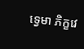ទ្វេមា ភិក្ខវេ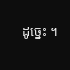ដូច្នេះ ។